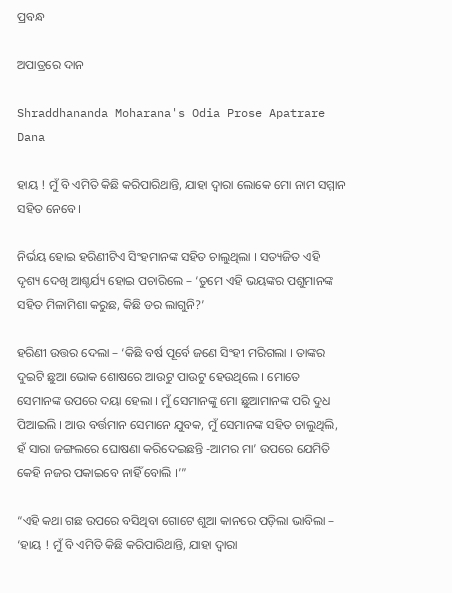ପ୍ରବନ୍ଧ

ଅପାତ୍ରରେ ଦାନ

Shraddhananda Moharana's Odia Prose Apatrare Dana

ହାୟ ! ମୁଁ ବି ଏମିତି କିଛି କରିପାରିଥାନ୍ତି, ଯାହା ଦ୍ୱାରା ଲୋକେ ମୋ ନାମ ସମ୍ମାନ ସହିତ ନେବେ।

ନିର୍ଭୟ ହୋଇ ହରିଣୀଟିଏ ସିଂହମାନଙ୍କ ସହିତ ଚାଲୁଥିଲା । ସତ୍ୟଜିତ ଏହି ଦୃଶ୍ୟ ଦେଖି ଆଶ୍ଚର୍ଯ୍ୟ ହୋଇ ପଚାରିଲେ – ‘ତୁମେ ଏହି ଭୟଙ୍କର ପଶୁମାନଙ୍କ ସହିତ ମିଳାମିଶା କରୁଛ, କିଛି ଡର ଲାଗୁନି?’

ହରିଣୀ ଉତ୍ତର ଦେଲା – ‘କିଛି ବର୍ଷ ପୂର୍ବେ ଜଣେ ସିଂହୀ ମରିଗଲା । ତାଙ୍କର ଦୁଇଟି ଛୁଆ ଭୋକ ଶୋଷରେ ଆଉଟୁ ପାଉଟୁ ହେଉଥିଲେ । ମୋତେ ସେମାନଙ୍କ ଉପରେ ଦୟା ହେଲା । ମୁଁ ସେମାନଙ୍କୁ ମୋ ଛୁଆମାନଙ୍କ ପରି ଦୁଧ ପିଆଇଲି । ଆଉ ବର୍ତ୍ତମାନ ସେମାନେ ଯୁବକ, ମୁଁ ସେମାନଙ୍କ ସହିତ ଚାଲୁଥିଲି, ହଁ ସାରା ଜଙ୍ଗଲରେ ଘୋଷଣା କରିଦେଇଛନ୍ତି -ଆମର ମା’ ଉପରେ ଯେମିତି କେହି ନଜର ପକାଇବେ ନାହିଁ ବୋଲି ।’”

“ଏହି କଥା ଗଛ ଉପରେ ବସିଥିବା ଗୋଟେ ଶୁଆ କାନରେ ପଡ଼ିଲା ଭାବିଲା – ‘ହାୟ ! ମୁଁ ବି ଏମିତି କିଛି କରିପାରିଥାନ୍ତି, ଯାହା ଦ୍ୱାରା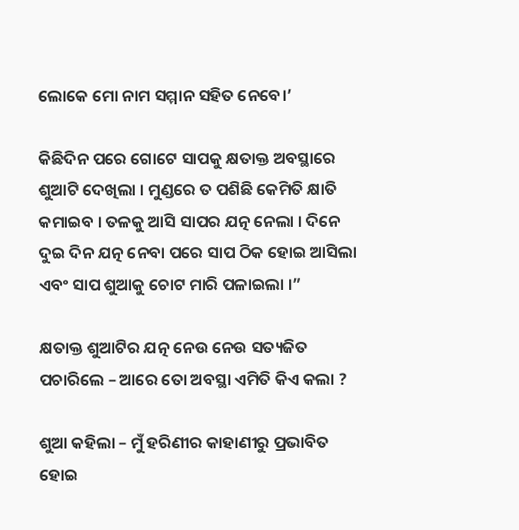ଲୋକେ ମୋ ନାମ ସମ୍ମାନ ସହିତ ନେବେ।’

କିଛିଦିନ ପରେ ଗୋଟେ ସାପକୁ କ୍ଷତାକ୍ତ ଅବସ୍ଥାରେ ଶୁଆଟି ଦେଖିଲା । ମୁଣ୍ଡରେ ତ ପଶିଛି କେମିତି କ୍ଷାତି କମାଇବ । ତଳକୁ ଆସି ସାପର ଯତ୍ନ ନେଲା । ଦିନେ ଦୁଇ ଦିନ ଯତ୍ନ ନେବା ପରେ ସାପ ଠିକ ହୋଇ ଆସିଲା ଏବଂ ସାପ ଶୁଆକୁ ଚୋଟ ମାରି ପଳାଇଲା ।”

କ୍ଷତାକ୍ତ ଶୁଆଟିର ଯତ୍ନ ନେଉ ନେଉ ସତ୍ୟଜିତ ପଚାରିଲେ – ଆରେ ତୋ ଅବସ୍ଥା ଏମିତି କିଏ କଲା ?

ଶୁଆ କହିଲା – ମୁଁ ହରିଣୀର କାହାଣୀରୁ ପ୍ରଭାବିତ ହୋଇ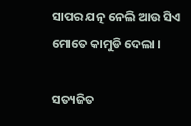ସାପର ଯତ୍ନ ନେଲି ଆଉ ସିଏ ମୋତେ କାମୁଡି ଦେଲା ।

ସତ୍ୟଜିତ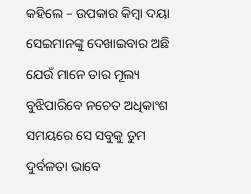କହିଲେ – ଉପକାର କିମ୍ବା ଦୟା ସେଇମାନଙ୍କୁ ଦେଖାଇବାର ଅଛି ଯେଉଁ ମାନେ ତାର ମୂଲ୍ୟ ବୁଝିପାରିବେ ନଚେତ ଅଧିକାଂଶ ସମୟରେ ସେ ସବୁକୁ ତୁମ ଦୁର୍ବଳତା ଭାବେ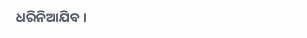ଧରିନିଆଯିବ ।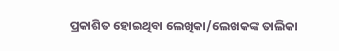ପ୍ରକାଶିତ ହୋଇଥିବା ଲେଖିକା/ଲେଖକଙ୍କ ତାଲିକା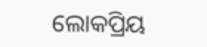ଲୋକପ୍ରିୟ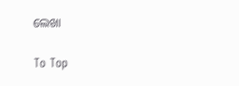ଲେଖା

To Top